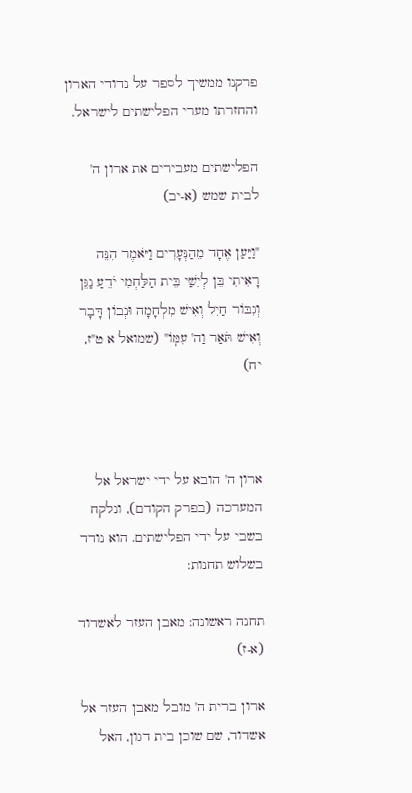פרקנו ממשיך לספר על נדודי הארון והחזרתו מערי הפלישתים לישראל.

הפלישתים מעבירים את ארון ה' לבית שמש (א-יב)

"וַיַּעַן אֶחָד מֵהַנְּעָרִים וַיֹּאמֶר הִנֵּה רָאִיתִי בֵּן לְיִשַׁי בֵּית הַלַּחְמִי יֹדֵעַ נַגֵּן וְגִבּוֹר חַיִל וְאִישׁ מִלְחָמָה וּנְבוֹן דָּבָר וְאִישׁ תֹּאַר וַה' עִמּֽוֹ" (שמואל א ט"ז, יח)



ארון ה' הובא על ידי ישראל אל המערכה (בפרק הקודם), ונלקח בשבי על ידי הפלישתים. הוא נודד בשלוש תחנות:

תחנה ראשונה: מאבן העזר לאשדוד (א-ז)

ארון ברית ה' מובל מאבן העזר אל אשדוד, שם שוכן בית דגון, האל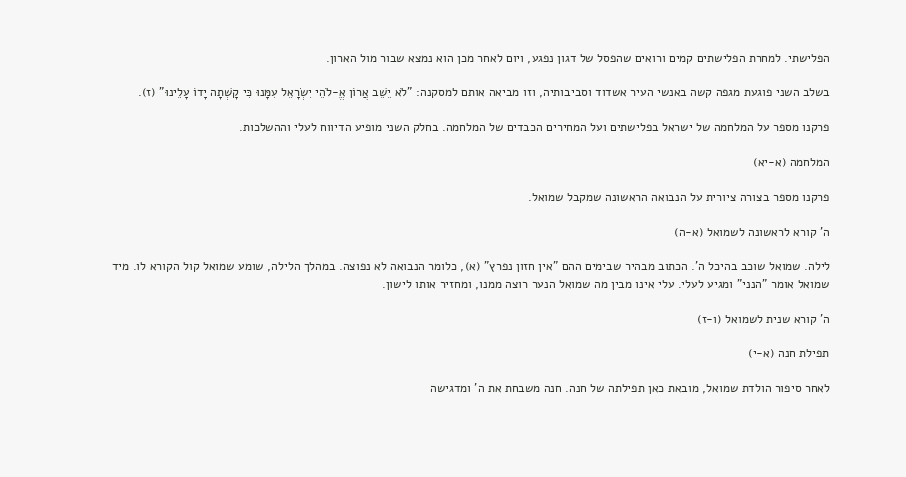הפלישתי. למחרת הפלישתים קמים ורואים שהפסל של דגון נפגע, ויום לאחר מכן הוא נמצא שבור מול הארון.

בשלב השני פוגעת מגפה קשה באנשי העיר אשדוד וסביבותיה, וזו מביאה אותם למסקנה: "לֹא יֵשֵׁב אֲרוֹן אֱ-לֹהֵי יִשְׂרָאֵל עִמָּנוּ כִּי קָשְׁתָה יָדוֹ עָלֵינוּ" (ז).

פרקנו מספר על המלחמה של ישראל בפלישתים ועל המחירים הכבדים של המלחמה. בחלק השני מופיע הדיווח לעלי וההשלכות.

המלחמה (א-יא)

פרקנו מספר בצורה ציורית על הנבואה הראשונה שמקבל שמואל.

ה' קורא לראשונה לשמואל (א-ה)

לילה. שמואל שוכב בהיכל ה'. הכתוב מבהיר שבימים ההם "אין חזון נפרץ" (א), כלומר הנבואה לא נפוצה. במהלך הלילה, שומע שמואל קול הקורא לו. מיד שמואל אומר "הנני" ומגיע לעלי. עלי אינו מבין מה שמואל הנער רוצה ממנו, ומחזיר אותו לישון.

ה' קורא שנית לשמואל (ו-ז)

תפילת חנה (א-י)

לאחר סיפור הולדת שמואל, מובאת כאן תפילתה של חנה. חנה משבחת את ה' ומדגישה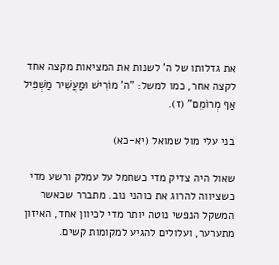את גדלותו של ה' לשנות את המציאות מקצה אחד לקצה אחר, כמו למשל: "ה' מוֹרִישׁ וּמַעֲשִׁיר מַשְׁפִּיל אַף מְרוֹמֵם" (ז).

בני עלי מול שמואל (יא-כא)

שאול היה צדיק מדי כשחמל על עמלק ורשע מדי כשציווה להרוג את כוהני נוב. מתברר שכאשר המשקל הנפשי נוטה יותר מדי לכיוון אחד, האיזון מתערער, ועלולים להגיע למקומות קשים.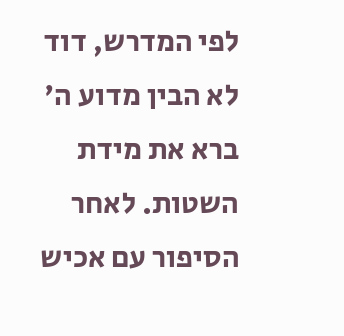לפי המדרש, דוד לא הבין מדוע ה' ברא את מידת השטות. לאחר הסיפור עם אכיש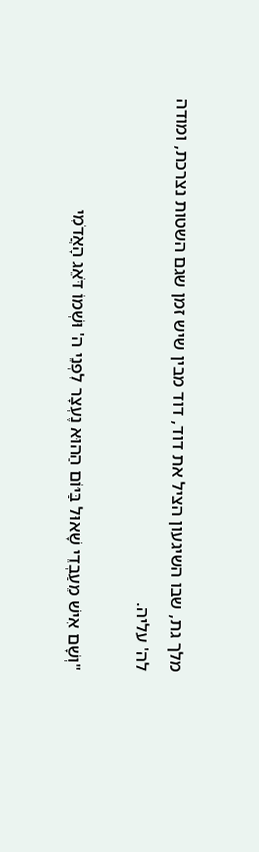מלך גת, שבו השיגעון הציל את דוד, דוד מבין שיש זמן שגם השטות נצרכת, ומודה לה' עליה.

"וְשָׁם אִישׁ מֵעַבְדֵי שָׁאוּל בַּיּוֹם הַהוּא נֶעְצָר לִפְנֵי ה' וּשְׁמוֹ דֹּאֵג הָאֲדֹמִי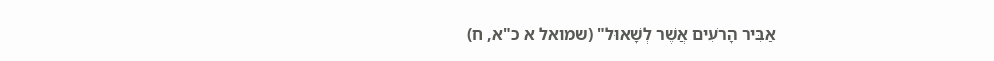אַבִּיר הָרֹעִים אֲשֶׁר לְשָׁאוּל" (שמואל א כ"א, ח)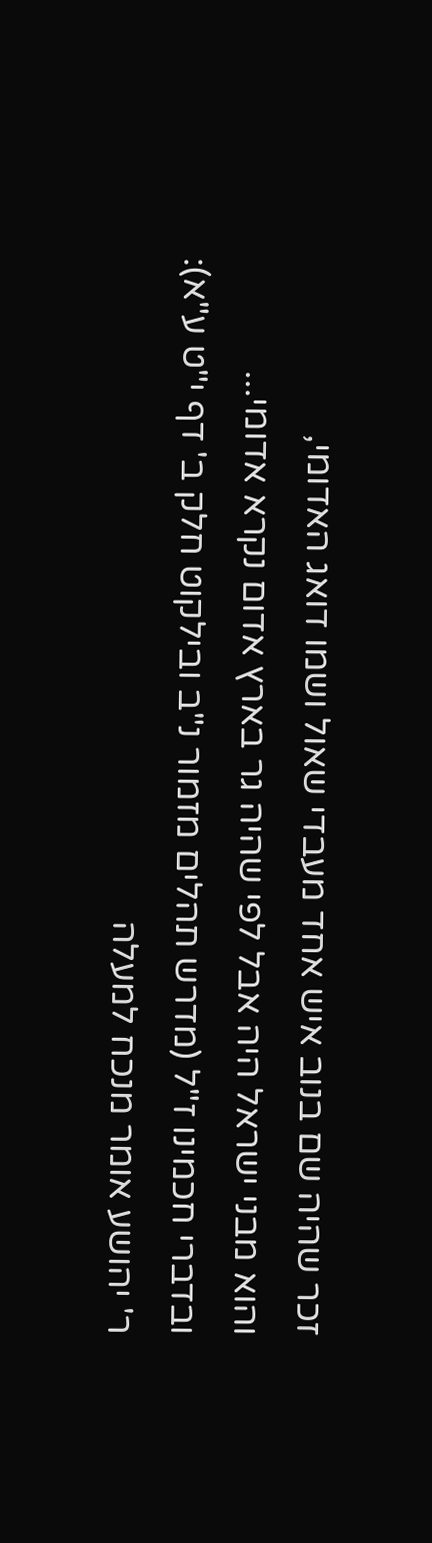זכר שהיה שם בנוב איש אחד מעבדי שאול ושמו דואג האדומי,
והוא מבני ישראל היה אבל לפי שהיה גר בארץ אדום נקרא אדומי...
ובדברי חכמינו ז"ל (מדרש תהלים מזמור נ"ב ובילקוט חלק ב' דף י"ט ע"א):
ר' יהושע אומר מנכח למעלה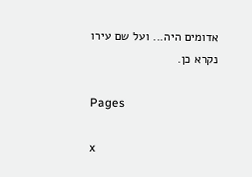אדומים היה... ועל שם עירו נקרא כן.

Pages

x